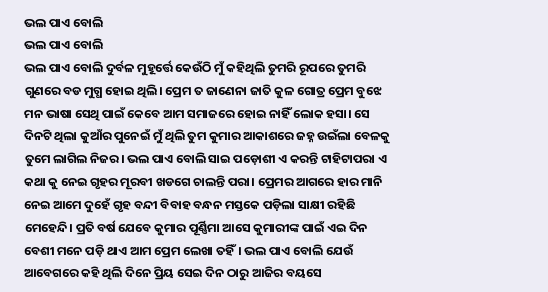ଭଲ ପାଏ ବୋଲି
ଭଲ ପାଏ ବୋଲି
ଭଲ ପାଏ ବୋଲି ଦୁର୍ବଳ ମୁହୂର୍ତ୍ତେ କେଉଁଠି ମୁଁ କହିଥିଲି ତୁମରି ରୂପରେ ତୁମରି ଗୁଣରେ ବଡ ମୁଗ୍ଧ ହୋଇ ଥିଲି। ପ୍ରେମ ତ ଜାଣେନା ଜାତି କୁଳ ଗୋତ୍ର ପ୍ରେମ ବୁଝେ ମନ ଭାଷା ସେଥି ପାଇଁ କେବେ ଆମ ସମାଜରେ ହୋଇ ନାହିଁ ଲୋକ ହସା। ସେ ଦିନଟି ଥିଲା କୁଆଁର ପୁନେଇଁ ମୁଁ ଥିଲି ତୁମ କୁମାର ଆକାଶରେ ଜହ୍ନ ଉଇଁଲା ବେଳକୁ ତୁମେ ଲାଗିଲ ନିଜର। ଭଲ ପାଏ ବୋଲି ସାଇ ପଡ଼ୋଶୀ ଏ କରନ୍ତି ଟାହିଟାପରା ଏ କଥା କୁ ନେଇ ଗୃହର ମୂରବୀ ଖଡଗେ ଚାଲନ୍ତି ପରା। ପ୍ରେମର ଆଗରେ ହାର ମାନି ନେଇ ଆମେ ଦୁହେଁ ଗୃହ ବନ୍ଦୀ ବିବାହ ବନ୍ଧନ ମସ୍ତକେ ପଡ଼ିଲା ସାକ୍ଷୀ ରହିଛି ମେହେନ୍ଦି। ପ୍ରତି ବର୍ଷ ଯେବେ କୁମାର ପୂର୍ଣ୍ଣିମା ଆସେ କୁମାରୀଙ୍କ ପାଇଁ ଏଇ ଦିନ ବେଶୀ ମନେ ପଡ଼ି ଥାଏ ଆମ ପ୍ରେମ ଲେଖା ତହିଁ। ଭଲ ପାଏ ବୋଲି ଯେଉଁ ଆବେଗରେ କହି ଥିଲି ଦିନେ ପ୍ରିୟ ସେଇ ଦିନ ଠାରୁ ଆଜିର ବୟସେ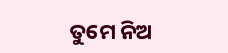ତୁମେ ନିଅ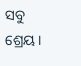ସବୁ ଶ୍ରେୟ।